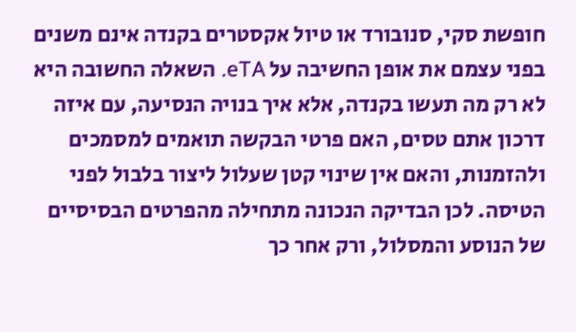חופשת סקי, סנובורד או טיול אקסטרים בקנדה אינם משנים בפני עצמם את אופן החשיבה על eTA. השאלה החשובה היא לא רק מה תעשו בקנדה, אלא איך בנויה הנסיעה, עם איזה דרכון אתם טסים, האם פרטי הבקשה תואמים למסמכים ולהזמנות, והאם אין שינוי קטן שעלול ליצור בלבול לפני הטיסה. לכן הבדיקה הנכונה מתחילה מהפרטים הבסיסיים של הנוסע והמסלול, ורק אחר כך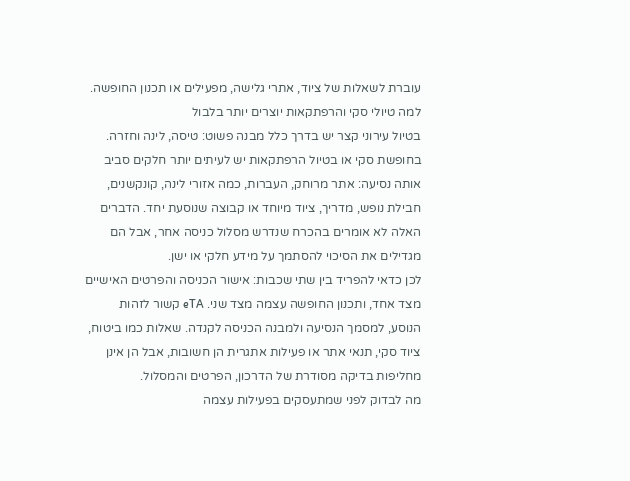עוברת לשאלות של ציוד, אתרי גלישה, מפעילים או תכנון החופשה.
למה טיולי סקי והרפתקאות יוצרים יותר בלבול
בטיול עירוני קצר יש בדרך כלל מבנה פשוט: טיסה, לינה וחזרה. בחופשת סקי או בטיול הרפתקאות יש לעיתים יותר חלקים סביב אותה נסיעה: אתר מרוחק, העברות, כמה אזורי לינה, קונקשנים, חבילת נופש, מדריך, ציוד מיוחד או קבוצה שנוסעת יחד. הדברים האלה לא אומרים בהכרח שנדרש מסלול כניסה אחר, אבל הם מגדילים את הסיכוי להסתמך על מידע חלקי או ישן.
לכן כדאי להפריד בין שתי שכבות: אישור הכניסה והפרטים האישיים מצד אחד, ותכנון החופשה עצמה מצד שני. eTA קשור לזהות הנוסע, למסמך הנסיעה ולמבנה הכניסה לקנדה. שאלות כמו ביטוח, ציוד סקי, תנאי אתר או פעילות אתגרית הן חשובות, אבל הן אינן מחליפות בדיקה מסודרת של הדרכון, הפרטים והמסלול.
מה לבדוק לפני שמתעסקים בפעילות עצמה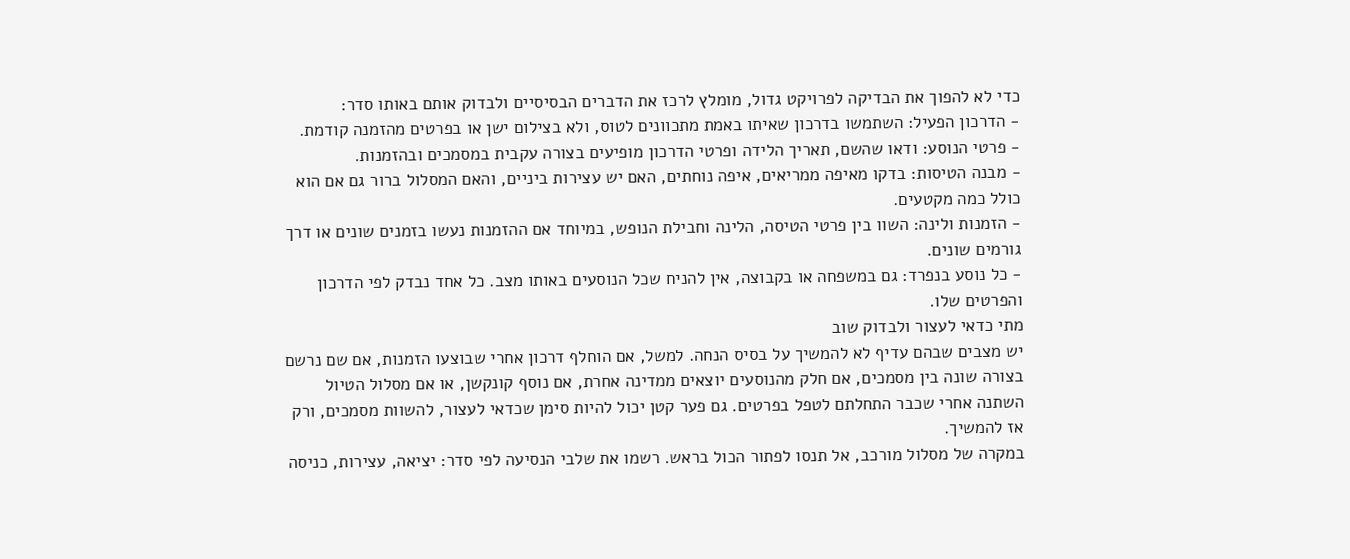כדי לא להפוך את הבדיקה לפרויקט גדול, מומלץ לרכז את הדברים הבסיסיים ולבדוק אותם באותו סדר:
- הדרכון הפעיל: השתמשו בדרכון שאיתו באמת מתכוונים לטוס, ולא בצילום ישן או בפרטים מהזמנה קודמת.
- פרטי הנוסע: ודאו שהשם, תאריך הלידה ופרטי הדרכון מופיעים בצורה עקבית במסמכים ובהזמנות.
- מבנה הטיסות: בדקו מאיפה ממריאים, איפה נוחתים, האם יש עצירות ביניים, והאם המסלול ברור גם אם הוא כולל כמה מקטעים.
- הזמנות ולינה: השוו בין פרטי הטיסה, הלינה וחבילת הנופש, במיוחד אם ההזמנות נעשו בזמנים שונים או דרך גורמים שונים.
- כל נוסע בנפרד: גם במשפחה או בקבוצה, אין להניח שכל הנוסעים באותו מצב. כל אחד נבדק לפי הדרכון והפרטים שלו.
מתי כדאי לעצור ולבדוק שוב
יש מצבים שבהם עדיף לא להמשיך על בסיס הנחה. למשל, אם הוחלף דרכון אחרי שבוצעו הזמנות, אם שם נרשם בצורה שונה בין מסמכים, אם חלק מהנוסעים יוצאים ממדינה אחרת, אם נוסף קונקשן, או אם מסלול הטיול השתנה אחרי שכבר התחלתם לטפל בפרטים. גם פער קטן יכול להיות סימן שכדאי לעצור, להשוות מסמכים, ורק אז להמשיך.
במקרה של מסלול מורכב, אל תנסו לפתור הכול בראש. רשמו את שלבי הנסיעה לפי סדר: יציאה, עצירות, כניסה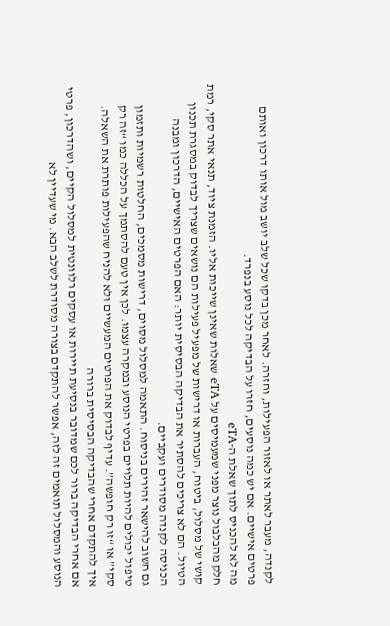לקנדה, מעבר לאתר או לאזור הפעילות, וחזרה. לאחר מכן בדקו שכל שלב יושב מול אותו דרכון ואותם פרטים אישיים. אם יש כמה נוסעים, חזרו על הבדיקה לכל נוסע בנפרד.
מה לא להכניס לתוך שאלת ה-eTA
חלק מהבלבול נוצר מפני שמעמיסים על eTA שאלות שאינן שייכות אליו. הזמנת ציוד, תנאי אתר סקי, רמת קושי של מסלול, ביטוח, העברות או דרישות של מפעיל פעילות הם נושאים שצריך לבדוק במסגרת תכנון הטיול. הם לא צריכים להסתיר את הבדיקה הבסיסית יותר: האם הפרטים האישיים, הדרכון ומבנה הכניסה לקנדה מסודרים ועקביים.
גם חשוב להישאר זהירים בניסוח. התאמה למסלול מסוים, דרישות מסמכים, החלטות רשמיות ותזמון טיפול יכולים להיות תלויים בפרטי הנוסע ובמקרה עצמו. לכן אין טעם להסתמך על הכללה כמו “זה רק סקי” או “זו רק חופשה”. עדיף לבדוק את הפרטים המעשיים ולא להניח שהפעילות פותרת את השאלה.
איך להתקדם אחרי שהבדיקה הבסיסית ברורה
אם אחרי הבדיקה ברור לכם שמדובר בנסיעת תיירות או עסקים רלוונטית למסלול הקיים, ושהדרכון, פרטי הנוסע והמסלול תואמים זה לזה, אפשר להתקדם בצורה מסודרת לשלב הבא. מי שעדיין לא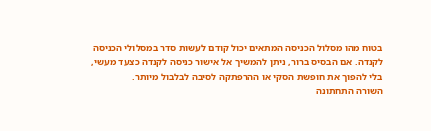בטוח מהו מסלול הכניסה המתאים יכול קודם לעשות סדר במסלולי הכניסה לקנדה. אם הבסיס ברור, ניתן להמשיך אל אישור כניסה לקנדה כצעד מעשי, בלי להפוך את חופשת הסקי או ההרפתקה לסיבה לבלבול מיותר.
השורה התחתונה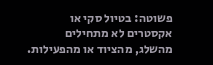פשוטה: בטיול סקי או אקסטרים לא מתחילים מהשלג, מהציוד או מהפעילות.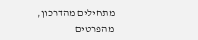מתחילים מהדרכון, מהפרטים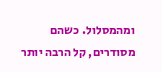ומהמסלול. כשהם מסודרים, קל הרבה יותר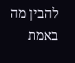להבין מה באמת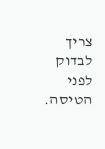צריך לבדוק לפני הטיסה.